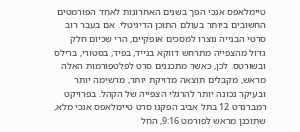טיימלאפס אנכי הפך בשנים האחרונות לאחד הפורמטים החשובים ביותר בעולם התוכן הדיגיטלי. אם בעבר רוב סרטי הבנייה נוצרו למסכים אופקיים, הרי שכיום חלק גדול מהצפייה מתרחש דווקא בנייד, בפיד, בסטורי, ברילס ובשורטס. לכן, כאשר מתכננים סרט לפלטפורמות האלה מראש, מקבלים תוצאה מדויקת יותר, מרשימה יותר ובעיקר נכונה יותר להרגלי הצפייה של הקהל. בפרויקט רמברנדט 12 בתל אביב הפקנו סרט טיימלאפס אנכי מלא, שתוכנן מראש לפורמט 9:16, החל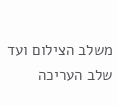משלב הצילום ועד שלב העריכה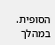הסופית.
במהלך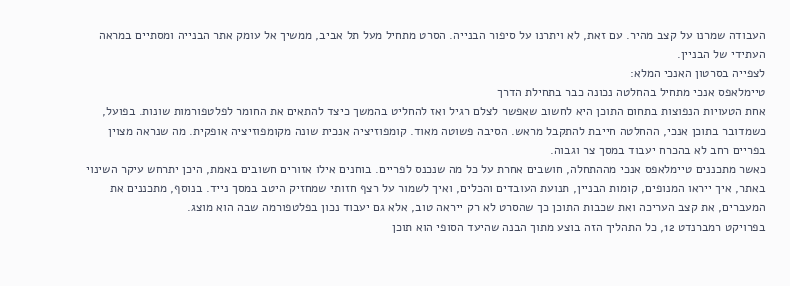העבודה שמרנו על קצב מהיר. עם זאת, לא ויתרנו על סיפור הבנייה. הסרט מתחיל מעל תל אביב, ממשיך אל עומק אתר הבנייה ומסתיים במראה העתידי של הבניין.
לצפייה בסרטון האנכי המלא:
טיימלאפס אנכי מתחיל בהחלטה נכונה כבר בתחילת הדרך
אחת הטעויות הנפוצות בתחום התוכן היא לחשוב שאפשר לצלם רגיל ואז להחליט בהמשך כיצד להתאים את החומר לפלטפורמות שונות. בפועל, כשמדובר בתוכן אנכי, ההחלטה חייבת להתקבל מראש. הסיבה פשוטה מאוד. קומפוזיציה אנכית שונה מקומפוזיציה אופקית. מה שנראה מצוין בפריים רחב לא בהכרח יעבוד במסך צר וגבוה.
כאשר מתכננים טיימלאפס אנכי מההתחלה, חושבים אחרת על כל מה שנכנס לפריים. בוחנים אילו אזורים חשובים באמת, היכן יתרחש עיקר השינוי באתר, איך ייראו המנופים, קומות הבניין, תנועת העובדים והכלים, ואיך לשמור על רצף חזותי שמחזיק היטב במסך נייד. בנוסף, מתכננים את המעברים, את קצב העריכה ואת שכבות התוכן כך שהסרט לא רק ייראה טוב, אלא גם יעבוד נכון בפלטפורמה שבה הוא מוצג.
בפרויקט רמברנדט 12, כל התהליך הזה בוצע מתוך הבנה שהיעד הסופי הוא תוכן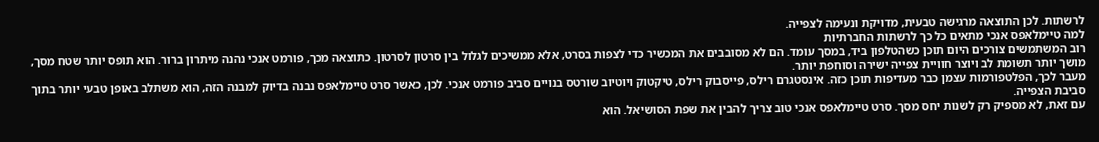לרשתות. לכן התוצאה מרגישה טבעית, מדויקת ונעימה לצפייה.
למה טיימלאפס אנכי מתאים כל כך לרשתות החברתיות
רוב המשתמשים צורכים היום תוכן כשהטלפון ביד, במסך עומד. הם לא מסובבים את המכשיר כדי לצפות בסרט, אלא ממשיכים לגלול בין סרטון לסרטון. כתוצאה מכך, פורמט אנכי נהנה מיתרון ברור. הוא תופס יותר שטח מסך, מושך יותר תשומת לב ויוצר חוויית צפייה ישירה וסוחפת יותר.
מעבר לכך, הפלטפורמות עצמן כבר מעדיפות תוכן כזה. אינסטגרם רילס, פייסבוק רילס, טיקטוק ויוטיוב שורטס בנויים סביב פורמט אנכי. לכן, כאשר סרט טיימלאפס נבנה בדיוק למבנה הזה, הוא משתלב באופן טבעי יותר בתוך סביבת הצפייה.
עם זאת, לא מספיק רק לשנות יחס מסך. סרט טיימלאפס אנכי טוב צריך להבין את שפת הסושיאל. הוא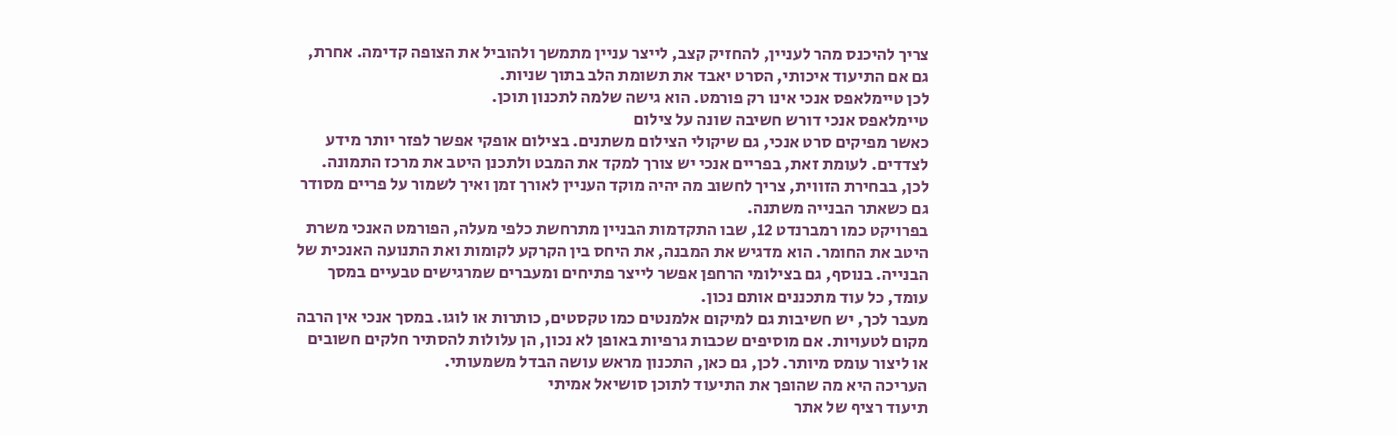צריך להיכנס מהר לעניין, להחזיק קצב, לייצר עניין מתמשך ולהוביל את הצופה קדימה. אחרת, גם אם התיעוד איכותי, הסרט יאבד את תשומת הלב בתוך שניות.
לכן טיימלאפס אנכי אינו רק פורמט. הוא גישה שלמה לתכנון תוכן.
טיימלאפס אנכי דורש חשיבה שונה על צילום
כאשר מפיקים סרט אנכי, גם שיקולי הצילום משתנים. בצילום אופקי אפשר לפזר יותר מידע לצדדים. לעומת זאת, בפריים אנכי יש צורך למקד את המבט ולתכנן היטב את מרכז התמונה. לכן, בבחירת הזווית, צריך לחשוב מה יהיה מוקד העניין לאורך זמן ואיך לשמור על פריים מסודר גם כשאתר הבנייה משתנה.
בפרויקט כמו רמברנדט 12, שבו התקדמות הבניין מתרחשת כלפי מעלה, הפורמט האנכי משרת היטב את החומר. הוא מדגיש את המבנה, את היחס בין הקרקע לקומות ואת התנועה האנכית של הבנייה. בנוסף, גם בצילומי הרחפן אפשר לייצר פתיחים ומעברים שמרגישים טבעיים במסך עומד, כל עוד מתכננים אותם נכון.
מעבר לכך, יש חשיבות גם למיקום אלמנטים כמו טקסטים, כותרות או לוגו. במסך אנכי אין הרבה מקום לטעויות. אם מוסיפים שכבות גרפיות באופן לא נכון, הן עלולות להסתיר חלקים חשובים או ליצור עומס מיותר. לכן, גם כאן, התכנון מראש עושה הבדל משמעותי.
העריכה היא מה שהופך את התיעוד לתוכן סושיאל אמיתי
תיעוד רציף של אתר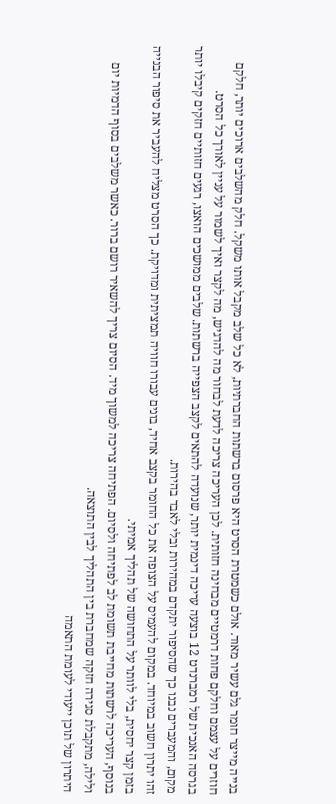בנייה מייצר חומר גלם עשיר מאוד. אולם כשמטרת הסרט היא פרסום ברשתות החברתיות, לא כל שלב מקבל אותו משקל. חלק מהשלבים ארוכים יותר, חלקם חוזרים על עצמם וחלקם פחות דרמטיים מבחינה חזותית. לכן העריכה צריכה לדעת לבחור מה להדגיש, מה לקצר ואיך לשמור על עניין לאורך כל הסרט.
בגרסה האנכית של רמברנדט 12 בוצעה עריכה דינמית יותר, שנועדה להתאים לקצב הצפייה ברשתות. שלבים ממושכים הואצו, רגעים חזותיים חזקים קיבלו יותר מקום, והמעברים נבנו כך שהסיפור יתקדם במהירות ובלי לאבד בהירות.
זהו יתרון חשוב במיוחד. במקום להעמיס על הצופה את כל החומר בקצב אחיד, בונים עבורו חוויה תמציתית ומדויקת. כך הסרט מצליח להעביר את סיפור הבנייה בזמן קצר יחסית, בלי לוותר על התחושה של תהליך אמיתי.
בנוסף, העריכה לרשתות מחייבת תשומת לב לפתיחה ולסיום. הפתיחה צריכה למשוך מיד. הסיום צריך להשאיר רושם ברור. כאשר משלבים בסוף הדמיות יום ולילה, מתקבלת סגירה חזקה שמחברת בין התהליך לבין התוצאה.
היתרון של תוכן ייעודי לעומת התאמה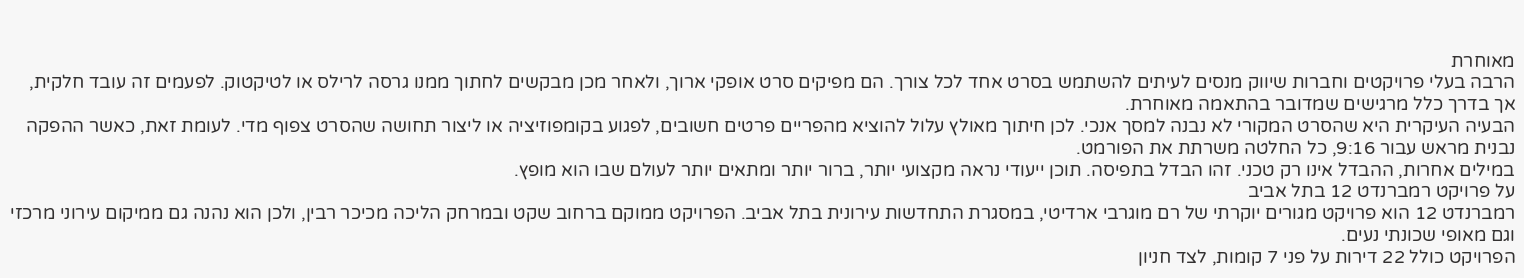מאוחרת
הרבה בעלי פרויקטים וחברות שיווק מנסים לעיתים להשתמש בסרט אחד לכל צורך. הם מפיקים סרט אופקי ארוך, ולאחר מכן מבקשים לחתוך ממנו גרסה לרילס או לטיקטוק. לפעמים זה עובד חלקית, אך בדרך כלל מרגישים שמדובר בהתאמה מאוחרת.
הבעיה העיקרית היא שהסרט המקורי לא נבנה למסך אנכי. לכן חיתוך מאולץ עלול להוציא מהפריים פרטים חשובים, לפגוע בקומפוזיציה או ליצור תחושה שהסרט צפוף מדי. לעומת זאת, כאשר ההפקה נבנית מראש עבור 9:16, כל החלטה משרתת את הפורמט.
במילים אחרות, ההבדל אינו רק טכני. זהו הבדל בתפיסה. תוכן ייעודי נראה מקצועי יותר, ברור יותר ומתאים יותר לעולם שבו הוא מופץ.
על פרויקט רמברנדט 12 בתל אביב
רמברנדט 12 הוא פרויקט מגורים יוקרתי של רם מוגרבי ארדיטי, במסגרת התחדשות עירונית בתל אביב. הפרויקט ממוקם ברחוב שקט ובמרחק הליכה מכיכר רבין, ולכן הוא נהנה גם ממיקום עירוני מרכזי וגם מאופי שכונתי נעים.
הפרויקט כולל 22 דירות על פני 7 קומות, לצד חניון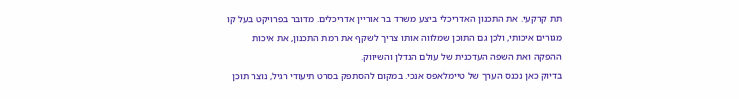תת קרקעי. את התכנון האדריכלי ביצע משרד בר אוריין אדריכלים. מדובר בפרויקט בעל קו מגורים איכותי, ולכן גם התוכן שמלווה אותו צריך לשקף את רמת התכנון, את איכות ההפקה ואת השפה העדכנית של עולם הנדלן והשיווק.
בדיוק כאן נכנס הערך של טיימלאפס אנכי. במקום להסתפק בסרט תיעודי רגיל, נוצר תוכן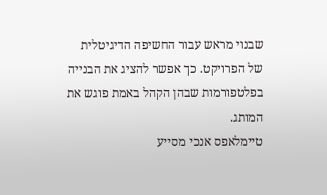שבנוי מראש עבור החשיפה הדיגיטלית של הפרויקט. כך אפשר להציג את הבנייה בפלטפורמות שבהן הקהל באמת פוגש את המותג.
טיימלאפס אנכי מסייע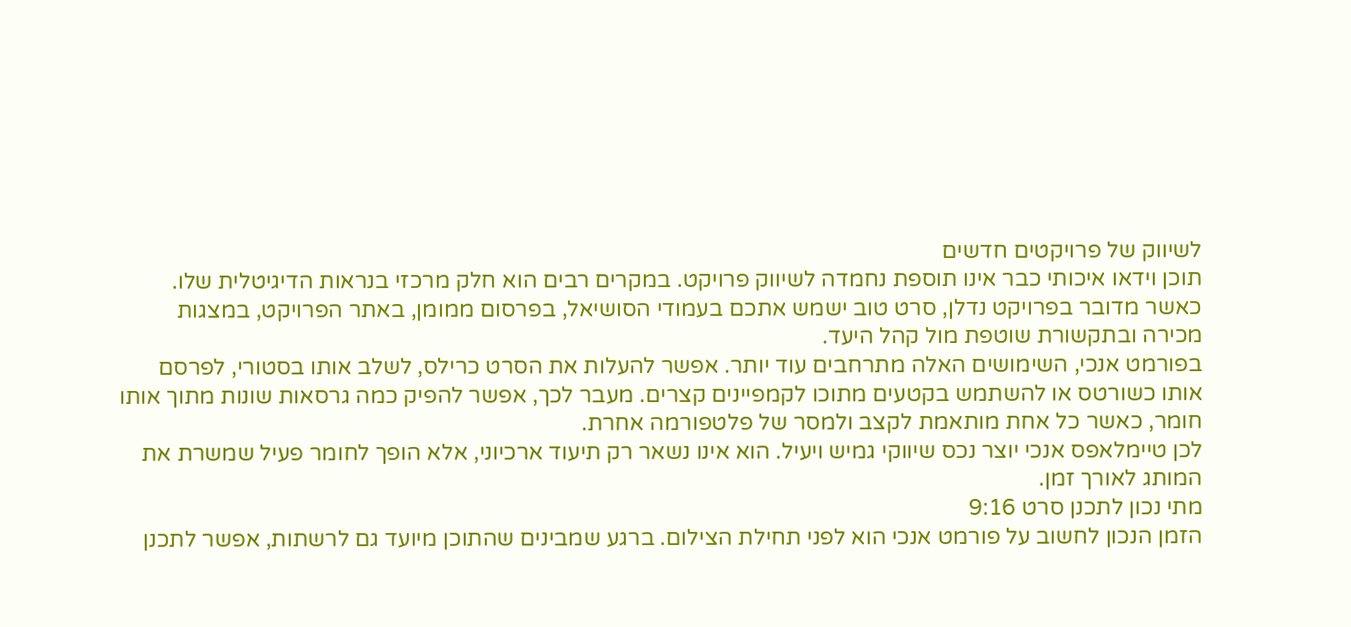לשיווק של פרויקטים חדשים
תוכן וידאו איכותי כבר אינו תוספת נחמדה לשיווק פרויקט. במקרים רבים הוא חלק מרכזי בנראות הדיגיטלית שלו. כאשר מדובר בפרויקט נדלן, סרט טוב ישמש אתכם בעמודי הסושיאל, בפרסום ממומן, באתר הפרויקט, במצגות מכירה ובתקשורת שוטפת מול קהל היעד.
בפורמט אנכי, השימושים האלה מתרחבים עוד יותר. אפשר להעלות את הסרט כרילס, לשלב אותו בסטורי, לפרסם אותו כשורטס או להשתמש בקטעים מתוכו לקמפיינים קצרים. מעבר לכך, אפשר להפיק כמה גרסאות שונות מתוך אותו חומר, כאשר כל אחת מותאמת לקצב ולמסר של פלטפורמה אחרת.
לכן טיימלאפס אנכי יוצר נכס שיווקי גמיש ויעיל. הוא אינו נשאר רק תיעוד ארכיוני, אלא הופך לחומר פעיל שמשרת את המותג לאורך זמן.
מתי נכון לתכנן סרט 9:16
הזמן הנכון לחשוב על פורמט אנכי הוא לפני תחילת הצילום. ברגע שמבינים שהתוכן מיועד גם לרשתות, אפשר לתכנן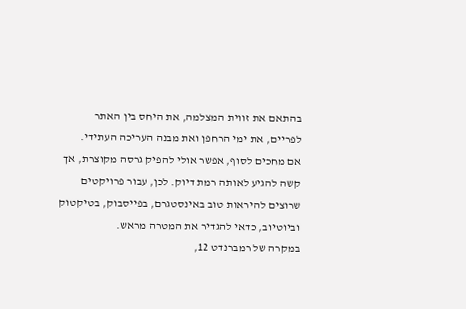בהתאם את זווית המצלמה, את היחס בין האתר לפריים, את ימי הרחפן ואת מבנה העריכה העתידי.
אם מחכים לסוף, אפשר אולי להפיק גרסה מקוצרת, אך קשה להגיע לאותה רמת דיוק. לכן, עבור פרויקטים שרוצים להיראות טוב באינסטגרם, בפייסבוק, בטיקטוק וביוטיוב, כדאי להגדיר את המטרה מראש.
במקרה של רמברנדט 12,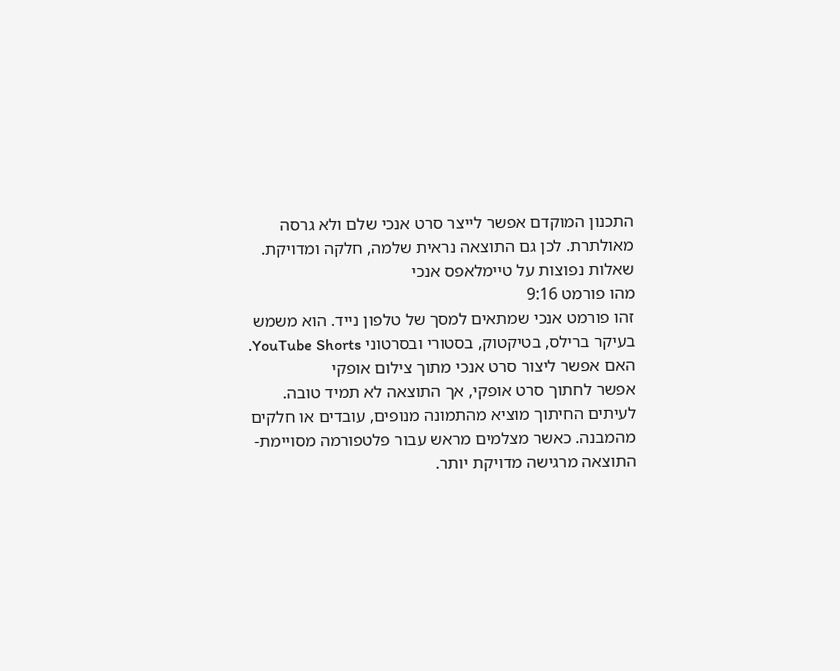התכנון המוקדם אפשר לייצר סרט אנכי שלם ולא גרסה מאולתרת. לכן גם התוצאה נראית שלמה, חלקה ומדויקת.
שאלות נפוצות על טיימלאפס אנכי
מהו פורמט 9:16
זהו פורמט אנכי שמתאים למסך של טלפון נייד. הוא משמש בעיקר ברילס, בטיקטוק, בסטורי ובסרטוני YouTube Shorts.
האם אפשר ליצור סרט אנכי מתוך צילום אופקי
אפשר לחתוך סרט אופקי, אך התוצאה לא תמיד טובה. לעיתים החיתוך מוציא מהתמונה מנופים, עובדים או חלקים מהמבנה. כאשר מצלמים מראש עבור פלטפורמה מסויימת- התוצאה מרגישה מדויקת יותר.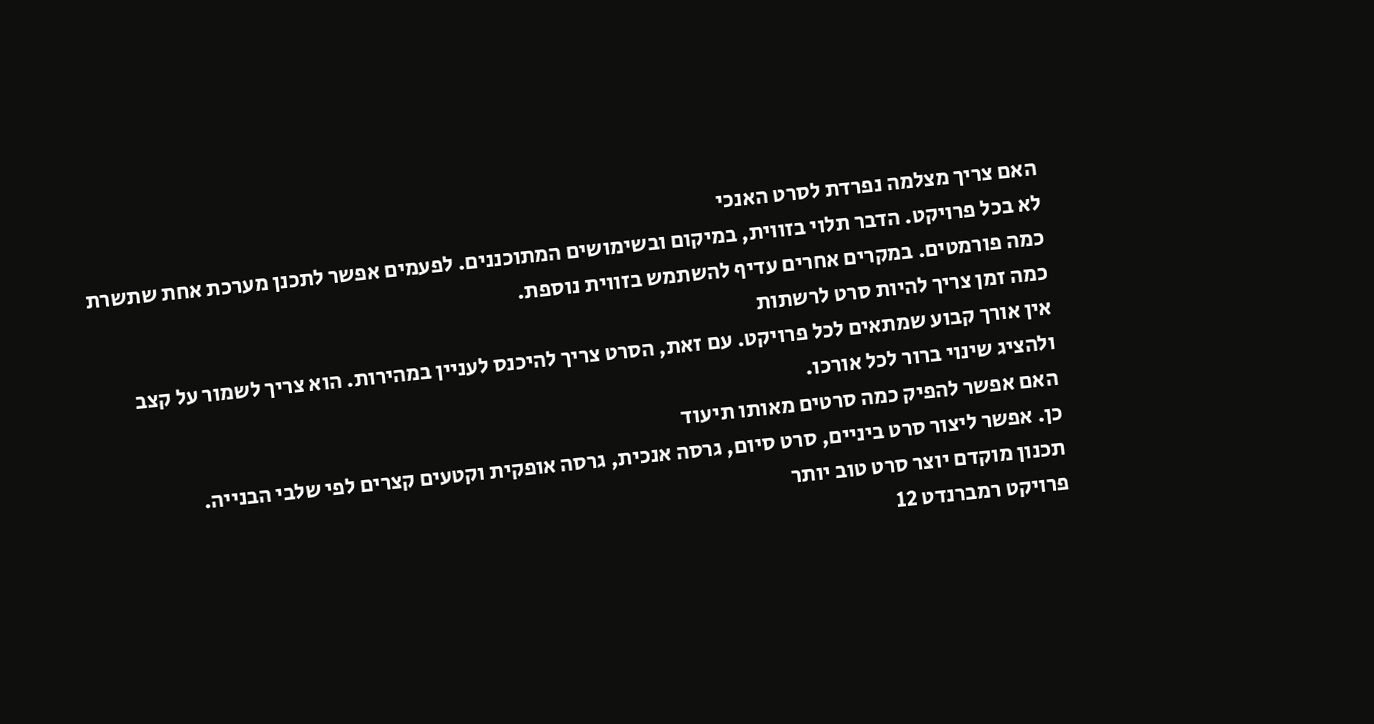האם צריך מצלמה נפרדת לסרט האנכי
לא בכל פרויקט. הדבר תלוי בזווית, במיקום ובשימושים המתוכננים. לפעמים אפשר לתכנן מערכת אחת שתשרת כמה פורמטים. במקרים אחרים עדיף להשתמש בזווית נוספת.
כמה זמן צריך להיות סרט לרשתות
אין אורך קבוע שמתאים לכל פרויקט. עם זאת, הסרט צריך להיכנס לעניין במהירות. הוא צריך לשמור על קצב ולהציג שינוי ברור לכל אורכו.
האם אפשר להפיק כמה סרטים מאותו תיעוד
כן. אפשר ליצור סרט ביניים, סרט סיום, גרסה אנכית, גרסה אופקית וקטעים קצרים לפי שלבי הבנייה.
תכנון מוקדם יוצר סרט טוב יותר
פרויקט רמברנדט 12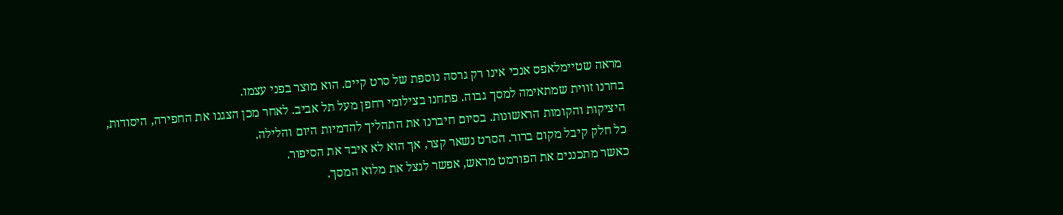מראה שטיימלאפס אנכי אינו רק גרסה נוספת של סרט קיים. הוא מוצר בפני עצמו.
בחרנו זווית שמתאימה למסך גבוה. פתחנו בצילומי רחפן מעל תל אביב. לאחר מכן הצגנו את החפירה, היסודות, היציקות והקומות הראשונות. בסיום חיברנו את התהליך להדמיות היום והלילה.
כל חלק קיבל מקום ברור. הסרט נשאר קצר, אך הוא לא איבד את הסיפור.
כאשר מתכננים את הפורמט מראש, אפשר לנצל את מלוא המסך.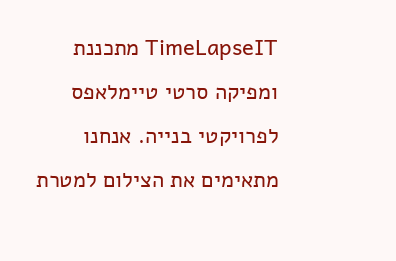TimeLapseIT מתכננת ומפיקה סרטי טיימלאפס לפרויקטי בנייה. אנחנו מתאימים את הצילום למטרת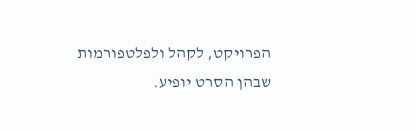הפרויקט, לקהל ולפלטפורמות שבהן הסרט יופיע.